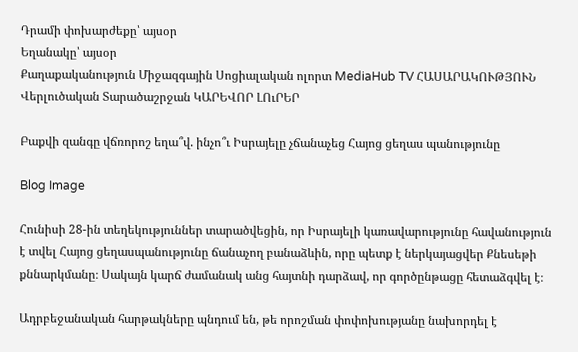Դրամի փոխարժեքը՝ այսօր
Եղանակը՝ այսօր
Քաղաքականություն Միջազգային Սոցիալական ոլորտ MediaHub TV ՀԱՍԱՐԱԿՈՒԹՅՈՒՆ Վերլուծական Տարածաշրջան ԿԱՐԵՎՈՐ ԼՈւՐԵՐ

Բաքվի զանգը վճռորոշ եղա՞վ. ինչո՞ւ Իսրայելը չճանաչեց Հայոց ցեղաս պանությունը

Blog Image

Հունիսի 28-ին տեղեկություններ տարածվեցին, որ Իսրայելի կառավարությունը հավանություն է տվել Հայոց ցեղասպանությունը ճանաչող բանաձևին, որը պետք է ներկայացվեր Քնեսեթի քննարկմանը։ Սակայն կարճ ժամանակ անց հայտնի դարձավ, որ գործընթացը հետաձգվել է։

Ադրբեջանական հարթակները պնդում են, թե որոշման փոփոխությանը նախորդել է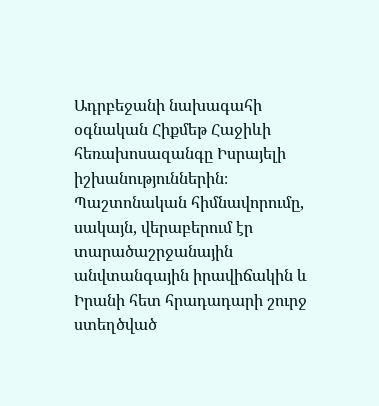Ադրբեջանի նախագահի օգնական Հիքմեթ Հաջիևի հեռախոսազանգը Իսրայելի իշխանություններին։ Պաշտոնական հիմնավորումը, սակայն, վերաբերում էր տարածաշրջանային անվտանգային իրավիճակին և Իրանի հետ հրադադարի շուրջ ստեղծված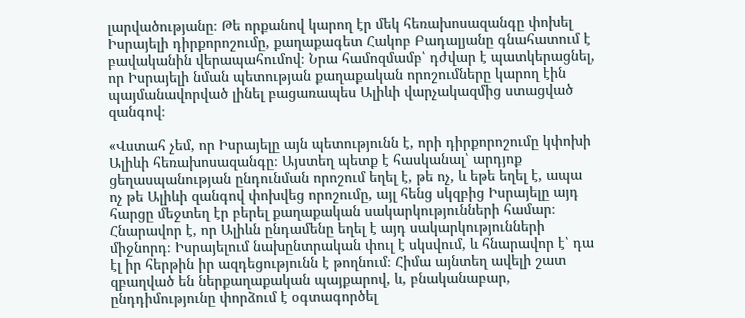լարվածությանը։ Թե որքանով կարող էր մեկ հեռախոսազանգը փոխել Իսրայելի դիրքորոշումը, քաղաքագետ Հակոբ Բադալյանը գնահատում է բավականին վերապահումով։ Նրա համոզմամբ՝ դժվար է պատկերացնել, որ Իսրայելի նման պետության քաղաքական որոշումները կարող էին պայմանավորված լինել բացառապես Ալիևի վարչակազմից ստացված զանգով։

«Վստահ չեմ, որ Իսրայելը այն պետությունն է, որի դիրքորոշումը կփոխի Ալիևի հեռախոսազանգը։ Այստեղ պետք է հասկանալ՝ արդյոք ցեղասպանության ընդունման որոշում եղել է, թե ոչ, և եթե եղել է, ապա ոչ թե Ալիևի զանգով փոխվեց որոշումը, այլ հենց սկզբից Իսրայելը այդ հարցը մեջտեղ էր բերել քաղաքական սակարկությունների համար։ Հնարավոր է, որ Ալիևն ընդամենը եղել է այդ սակարկությունների միջնորդ։ Իսրայելում նախընտրական փուլ է սկսվում, և հնարավոր է՝ դա էլ իր հերթին իր ազդեցությունն է թողնում։ Հիմա այնտեղ ավելի շատ զբաղված են ներքաղաքական պայքարով, և, բնականաբար, ընդդիմությունը փորձում է օգտագործել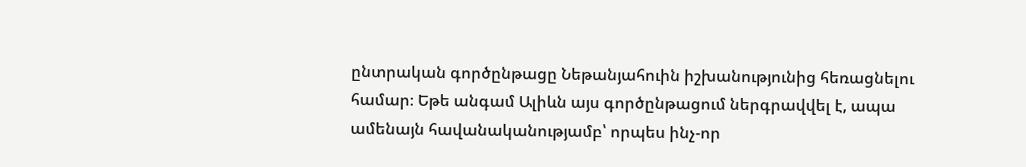ընտրական գործընթացը Նեթանյահուին իշխանությունից հեռացնելու համար։ Եթե անգամ Ալիևն այս գործընթացում ներգրավվել է, ապա ամենայն հավանականությամբ՝ որպես ինչ-որ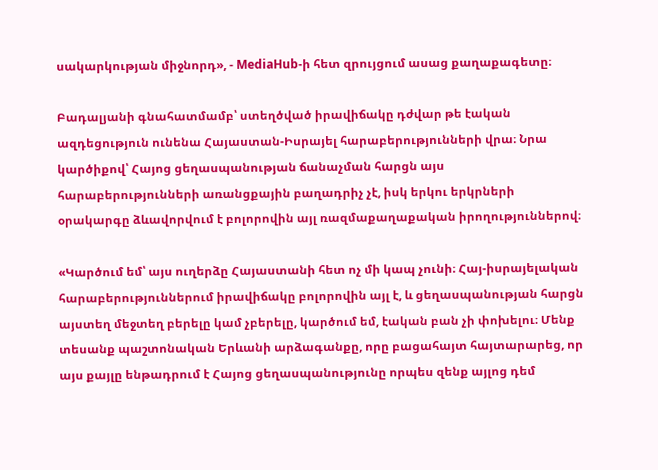սակարկության միջնորդ», - MediaHub-ի հետ զրույցում ասաց քաղաքագետը։

Բադալյանի գնահատմամբ՝ ստեղծված իրավիճակը դժվար թե էական ազդեցություն ունենա Հայաստան-Իսրայել հարաբերությունների վրա։ Նրա կարծիքով՝ Հայոց ցեղասպանության ճանաչման հարցն այս հարաբերությունների առանցքային բաղադրիչ չէ, իսկ երկու երկրների օրակարգը ձևավորվում է բոլորովին այլ ռազմաքաղաքական իրողություններով։

«Կարծում եմ՝ այս ուղերձը Հայաստանի հետ ոչ մի կապ չունի։ Հայ-իսրայելական հարաբերություններում իրավիճակը բոլորովին այլ է, և ցեղասպանության հարցն այստեղ մեջտեղ բերելը կամ չբերելը, կարծում եմ, էական բան չի փոխելու։ Մենք տեսանք պաշտոնական Երևանի արձագանքը, որը բացահայտ հայտարարեց, որ այս քայլը ենթադրում է Հայոց ցեղասպանությունը որպես զենք այլոց դեմ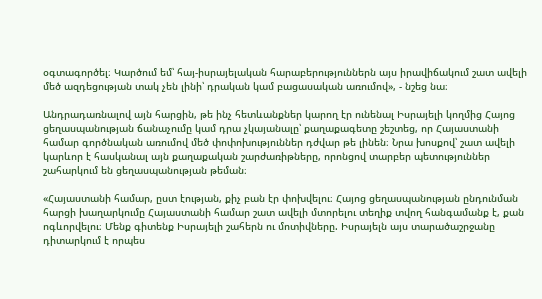օգտագործել։ Կարծում եմ՝ հայ-իսրայելական հարաբերություններն այս իրավիճակում շատ ավելի մեծ ազդեցության տակ չեն լինի՝ դրական կամ բացասական առումով», - նշեց նա։

Անդրադառնալով այն հարցին, թե ինչ հետևանքներ կարող էր ունենալ Իսրայելի կողմից Հայոց ցեղասպանության ճանաչումը կամ դրա չկայանալը՝ քաղաքագետը շեշտեց, որ Հայաստանի համար գործնական առումով մեծ փոփոխություններ դժվար թե լինեն։ Նրա խոսքով՝ շատ ավելի կարևոր է հասկանալ այն քաղաքական շարժառիթները, որոնցով տարբեր պետություններ շահարկում են ցեղասպանության թեման։

«Հայաստանի համար, ըստ էության, քիչ բան էր փոխվելու։ Հայոց ցեղասպանության ընդունման հարցի խաղարկումը Հայաստանի համար շատ ավելի մտորելու տեղիք տվող հանգամանք է, քան ոգևորվելու։ Մենք գիտենք Իսրայելի շահերն ու մոտիվները. Իսրայելն այս տարածաշրջանը դիտարկում է որպես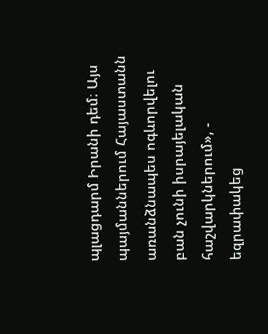պլացդարմ Իրանի դեմ։ Այս պայմաններում Հայաստանն առանձնապես ոգևորվելու բան չունի իսրայելական հաշվարկներում», - եզրափակեց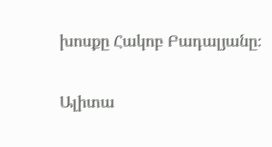խոսքը Հակոբ Բադալյանը։

Ալիտա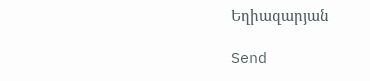Եղիազարյան

Send